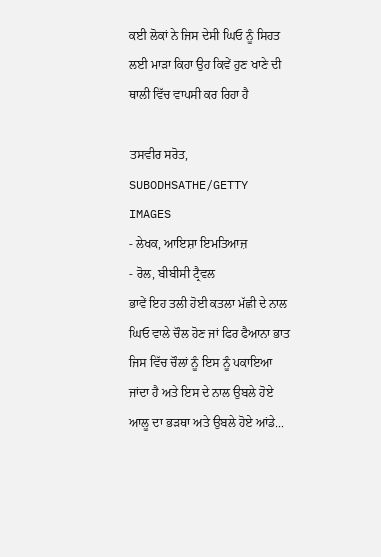ਕਈ ਲੋਕਾਂ ਨੇ ਜਿਸ ਦੇਸੀ ਘਿਓ ਨੂੰ ਸਿਹਤ ਲਈ ਮਾੜਾ ਕਿਹਾ ਉਹ ਕਿਵੇਂ ਹੁਣ ਖਾਣੇ ਦੀ ਥਾਲੀ ਵਿੱਚ ਵਾਪਸੀ ਕਰ ਰਿਹਾ ਹੈ

ਤਸਵੀਰ ਸਰੋਤ, SUBODHSATHE/GETTY IMAGES
- ਲੇਖਕ, ਆਇਸ਼ਾ ਇਮਤਿਆਜ਼
- ਰੋਲ, ਬੀਬੀਸੀ ਟ੍ਰੈਵਲ
ਭਾਵੇਂ ਇਹ ਤਲੀ ਹੋਈ ਕਤਲਾ ਮੱਛੀ ਦੇ ਨਾਲ ਘਿਓ ਵਾਲੇ ਚੌਲ ਹੋਣ ਜਾਂ ਫਿਰ ਫੈਆਨਾ ਭਾਤ ਜਿਸ ਵਿੱਚ ਚੌਲਾਂ ਨੂੰ ਇਸ ਨੂੰ ਪਕਾਇਆ ਜਾਂਦਾ ਹੈ ਅਤੇ ਇਸ ਦੇ ਨਾਲ ਉਬਲੇ ਹੋਏ ਆਲੂ ਦਾ ਭੜਥਾ ਅਤੇ ਉਬਲੇ ਹੋਏ ਆਂਡੇ...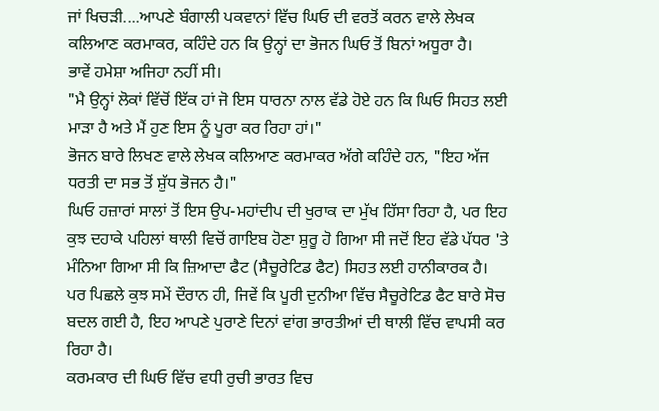ਜਾਂ ਖਿਚੜੀ....ਆਪਣੇ ਬੰਗਾਲੀ ਪਕਵਾਨਾਂ ਵਿੱਚ ਘਿਓ ਦੀ ਵਰਤੋਂ ਕਰਨ ਵਾਲੇ ਲੇਖਕ ਕਲਿਆਣ ਕਰਮਾਕਰ, ਕਹਿੰਦੇ ਹਨ ਕਿ ਉਨ੍ਹਾਂ ਦਾ ਭੋਜਨ ਘਿਓ ਤੋਂ ਬਿਨਾਂ ਅਧੂਰਾ ਹੈ।
ਭਾਵੇਂ ਹਮੇਸ਼ਾ ਅਜਿਹਾ ਨਹੀਂ ਸੀ।
"ਮੈ ਉਨ੍ਹਾਂ ਲੋਕਾਂ ਵਿੱਚੋਂ ਇੱਕ ਹਾਂ ਜੋ ਇਸ ਧਾਰਨਾ ਨਾਲ ਵੱਡੇ ਹੋਏ ਹਨ ਕਿ ਘਿਓ ਸਿਹਤ ਲਈ ਮਾੜਾ ਹੈ ਅਤੇ ਮੈਂ ਹੁਣ ਇਸ ਨੂੰ ਪੂਰਾ ਕਰ ਰਿਹਾ ਹਾਂ।"
ਭੋਜਨ ਬਾਰੇ ਲਿਖਣ ਵਾਲੇ ਲੇਖਕ ਕਲਿਆਣ ਕਰਮਾਕਰ ਅੱਗੇ ਕਹਿੰਦੇ ਹਨ, "ਇਹ ਅੱਜ ਧਰਤੀ ਦਾ ਸਭ ਤੋਂ ਸ਼ੁੱਧ ਭੋਜਨ ਹੈ।"
ਘਿਓ ਹਜ਼ਾਰਾਂ ਸਾਲਾਂ ਤੋਂ ਇਸ ਉਪ-ਮਹਾਂਦੀਪ ਦੀ ਖੁਰਾਕ ਦਾ ਮੁੱਖ ਹਿੱਸਾ ਰਿਹਾ ਹੈ, ਪਰ ਇਹ ਕੁਝ ਦਹਾਕੇ ਪਹਿਲਾਂ ਥਾਲੀ ਵਿਚੋਂ ਗਾਇਬ ਹੋਣਾ ਸ਼ੁਰੂ ਹੋ ਗਿਆ ਸੀ ਜਦੋਂ ਇਹ ਵੱਡੇ ਪੱਧਰ 'ਤੇ ਮੰਨਿਆ ਗਿਆ ਸੀ ਕਿ ਜ਼ਿਆਦਾ ਫੈਟ (ਸੈਚੂਰੇਟਿਡ ਫੈਟ) ਸਿਹਤ ਲਈ ਹਾਨੀਕਾਰਕ ਹੈ।
ਪਰ ਪਿਛਲੇ ਕੁਝ ਸਮੇਂ ਦੌਰਾਨ ਹੀ, ਜਿਵੇਂ ਕਿ ਪੂਰੀ ਦੁਨੀਆ ਵਿੱਚ ਸੈਚੂਰੇਟਿਡ ਫੈਟ ਬਾਰੇ ਸੋਚ ਬਦਲ ਗਈ ਹੈ, ਇਹ ਆਪਣੇ ਪੁਰਾਣੇ ਦਿਨਾਂ ਵਾਂਗ ਭਾਰਤੀਆਂ ਦੀ ਥਾਲੀ ਵਿੱਚ ਵਾਪਸੀ ਕਰ ਰਿਹਾ ਹੈ।
ਕਰਮਕਾਰ ਦੀ ਘਿਓ ਵਿੱਚ ਵਧੀ ਰੁਚੀ ਭਾਰਤ ਵਿਚ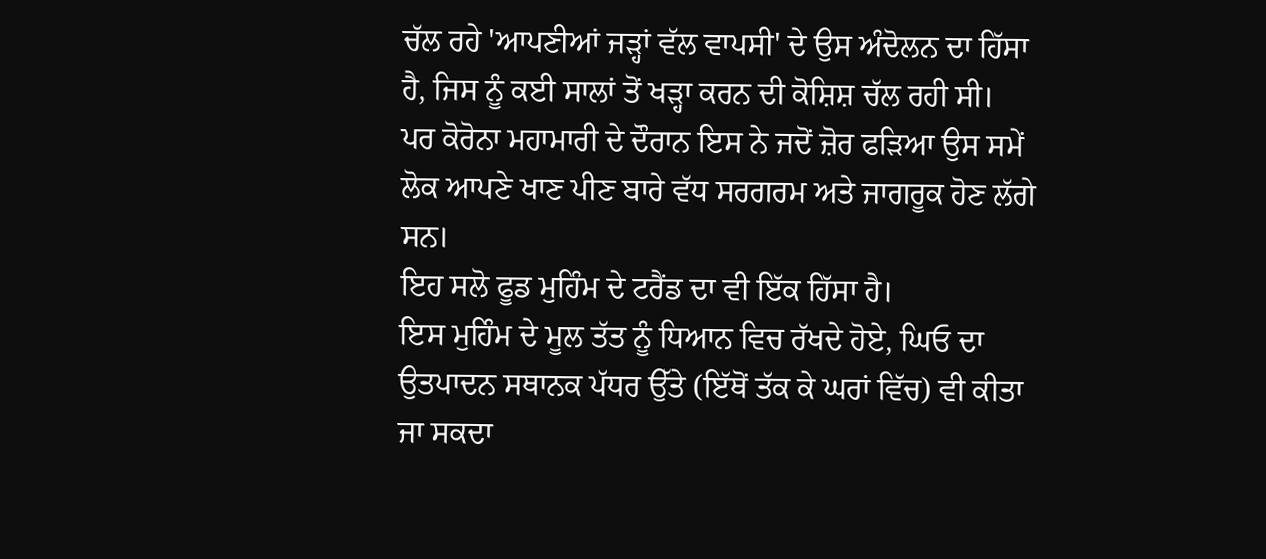ਚੱਲ ਰਹੇ 'ਆਪਣੀਆਂ ਜੜ੍ਹਾਂ ਵੱਲ ਵਾਪਸੀ' ਦੇ ਉਸ ਅੰਦੋਲਨ ਦਾ ਹਿੱਸਾ ਹੈ, ਜਿਸ ਨੂੰ ਕਈ ਸਾਲਾਂ ਤੋਂ ਖੜ੍ਹਾ ਕਰਨ ਦੀ ਕੋਸ਼ਿਸ਼ ਚੱਲ ਰਹੀ ਸੀ।
ਪਰ ਕੋਰੋਨਾ ਮਹਾਮਾਰੀ ਦੇ ਦੌਰਾਨ ਇਸ ਨੇ ਜਦੋਂ ਜ਼ੋਰ ਫੜਿਆ ਉਸ ਸਮੇਂ ਲੋਕ ਆਪਣੇ ਖਾਣ ਪੀਣ ਬਾਰੇ ਵੱਧ ਸਰਗਰਮ ਅਤੇ ਜਾਗਰੂਕ ਹੋਣ ਲੱਗੇ ਸਨ।
ਇਹ ਸਲੋ ਫੂਡ ਮੁਹਿੰਮ ਦੇ ਟਰੈਂਡ ਦਾ ਵੀ ਇੱਕ ਹਿੱਸਾ ਹੈ।
ਇਸ ਮੁਹਿੰਮ ਦੇ ਮੂਲ ਤੱਤ ਨੂੰ ਧਿਆਨ ਵਿਚ ਰੱਖਦੇ ਹੋਏ, ਘਿਓ ਦਾ ਉਤਪਾਦਨ ਸਥਾਨਕ ਪੱਧਰ ਉੱਤੇ (ਇੱਥੋਂ ਤੱਕ ਕੇ ਘਰਾਂ ਵਿੱਚ) ਵੀ ਕੀਤਾ ਜਾ ਸਕਦਾ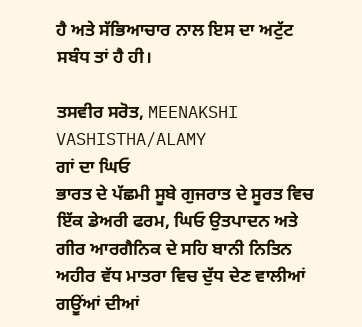ਹੈ ਅਤੇ ਸੱਭਿਆਚਾਰ ਨਾਲ ਇਸ ਦਾ ਅਟੁੱਟ ਸਬੰਧ ਤਾਂ ਹੈ ਹੀ।

ਤਸਵੀਰ ਸਰੋਤ, MEENAKSHI VASHISTHA/ALAMY
ਗਾਂ ਦਾ ਘਿਓ
ਭਾਰਤ ਦੇ ਪੱਛਮੀ ਸੂਬੇ ਗੁਜਰਾਤ ਦੇ ਸੂਰਤ ਵਿਚ ਇੱਕ ਡੇਅਰੀ ਫਰਮ, ਘਿਓ ਉਤਪਾਦਨ ਅਤੇ ਗੀਰ ਆਰਗੈਨਿਕ ਦੇ ਸਹਿ ਬਾਨੀ ਨਿਤਿਨ ਅਹੀਰ ਵੱਧ ਮਾਤਰਾ ਵਿਚ ਦੁੱਧ ਦੇਣ ਵਾਲੀਆਂ ਗਊਂਆਂ ਦੀਆਂ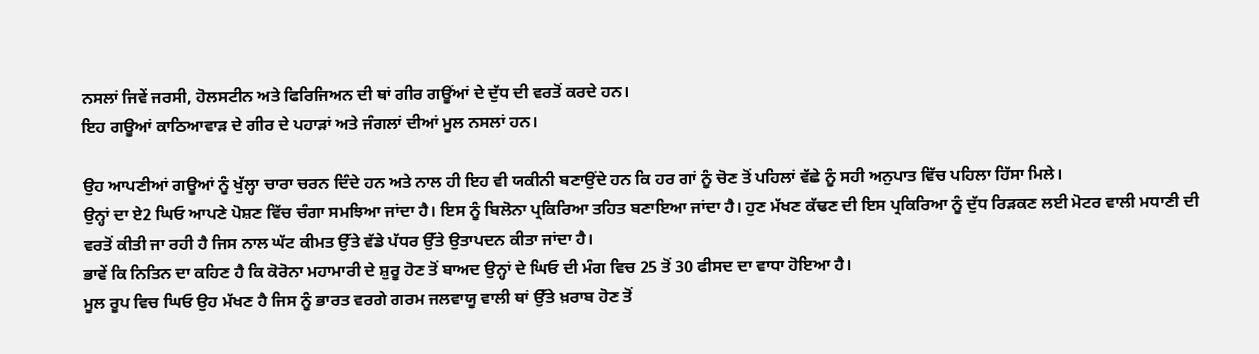ਨਸਲਾਂ ਜਿਵੇਂ ਜਰਸੀ, ਹੋਲਸਟੀਨ ਅਤੇ ਫਿਰਿਜਿਅਨ ਦੀ ਥਾਂ ਗੀਰ ਗਊਂਆਂ ਦੇ ਦੁੱਧ ਦੀ ਵਰਤੋਂ ਕਰਦੇ ਹਨ।
ਇਹ ਗਊਆਂ ਕਾਠਿਆਵਾੜ ਦੇ ਗੀਰ ਦੇ ਪਹਾੜਾਂ ਅਤੇ ਜੰਗਲਾਂ ਦੀਆਂ ਮੂਲ ਨਸਲਾਂ ਹਨ।

ਉਹ ਆਪਣੀਆਂ ਗਊਆਂ ਨੂੰ ਖੁੱਲ੍ਹਾ ਚਾਰਾ ਚਰਨ ਦਿੰਦੇ ਹਨ ਅਤੇ ਨਾਲ ਹੀ ਇਹ ਵੀ ਯਕੀਨੀ ਬਣਾਉਂਦੇ ਹਨ ਕਿ ਹਰ ਗਾਂ ਨੂੰ ਚੋਣ ਤੋਂ ਪਹਿਲਾਂ ਵੱਛੇ ਨੂੰ ਸਹੀ ਅਨੁਪਾਤ ਵਿੱਚ ਪਹਿਲਾ ਹਿੱਸਾ ਮਿਲੇ।
ਉਨ੍ਹਾਂ ਦਾ ਏ2 ਘਿਓ ਆਪਣੇ ਪੋਸ਼ਣ ਵਿੱਚ ਚੰਗਾ ਸਮਝਿਆ ਜਾਂਦਾ ਹੈ। ਇਸ ਨੂੰ ਬਿਲੋਨਾ ਪ੍ਰਕਿਰਿਆ ਤਹਿਤ ਬਣਾਇਆ ਜਾਂਦਾ ਹੈ। ਹੁਣ ਮੱਖਣ ਕੱਢਣ ਦੀ ਇਸ ਪ੍ਰਕਿਰਿਆ ਨੂੰ ਦੁੱਧ ਰਿੜਕਣ ਲਈ ਮੋਟਰ ਵਾਲੀ ਮਧਾਣੀ ਦੀ ਵਰਤੋਂ ਕੀਤੀ ਜਾ ਰਹੀ ਹੈ ਜਿਸ ਨਾਲ ਘੱਟ ਕੀਮਤ ਉੱਤੇ ਵੱਡੇ ਪੱਧਰ ਉੱਤੇ ਉਤਾਪਦਨ ਕੀਤਾ ਜਾਂਦਾ ਹੈ।
ਭਾਵੇਂ ਕਿ ਨਿਤਿਨ ਦਾ ਕਹਿਣ ਹੈ ਕਿ ਕੋਰੋਨਾ ਮਹਾਮਾਰੀ ਦੇ ਸ਼ੁਰੂ ਹੋਣ ਤੋਂ ਬਾਅਦ ਉਨ੍ਹਾਂ ਦੇ ਘਿਓ ਦੀ ਮੰਗ ਵਿਚ 25 ਤੋਂ 30 ਫੀਸਦ ਦਾ ਵਾਧਾ ਹੋਇਆ ਹੈ।
ਮੂਲ ਰੂਪ ਵਿਚ ਘਿਓ ਉਹ ਮੱਖਣ ਹੈ ਜਿਸ ਨੂੰ ਭਾਰਤ ਵਰਗੇ ਗਰਮ ਜਲਵਾਯੂ ਵਾਲੀ ਥਾਂ ਉੱਤੇ ਖ਼ਰਾਬ ਹੋਣ ਤੋਂ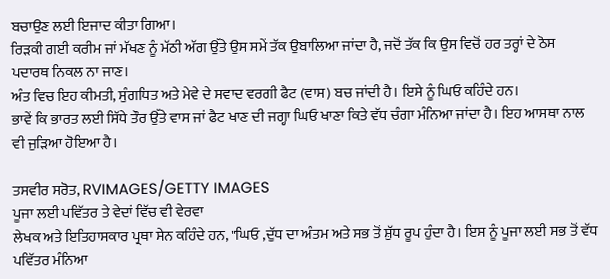ਬਚਾਉਣ ਲਈ ਇਜਾਦ ਕੀਤਾ ਗਿਆ।
ਰਿੜਕੀ ਗਈ ਕਰੀਮ ਜਾਂ ਮੱਖਣ ਨੂੰ ਮੱਠੀ ਅੱਗ ਉੱਤੇ ਉਸ ਸਮੇਂ ਤੱਕ ਉਬਾਲਿਆ ਜਾਂਦਾ ਹੈ, ਜਦੋਂ ਤੱਕ ਕਿ ਉਸ ਵਿਚੋਂ ਹਰ ਤਰ੍ਹਾਂ ਦੇ ਠੋਸ ਪਦਾਰਥ ਨਿਕਲ ਨਾ ਜਾਣ।
ਅੰਤ ਵਿਚ ਇਹ ਕੀਮਤੀ, ਸੁੰਗਧਿਤ ਅਤੇ ਮੇਵੇ ਦੇ ਸਵਾਦ ਵਰਗੀ ਫੈਟ (ਵਾਸ) ਬਚ ਜਾਂਦੀ ਹੈ। ਇਸੇ ਨੂੰ ਘਿਓ ਕਹਿੰਦੇ ਹਨ।
ਭਾਵੇਂ ਕਿ ਭਾਰਤ ਲਈ ਸਿੱਧੇ ਤੌਰ ਉੱਤੇ ਵਾਸ ਜਾਂ ਫੈਟ ਖਾਣ ਦੀ ਜਗ੍ਹਾ ਘਿਓ ਖਾਣਾ ਕਿਤੇ ਵੱਧ ਚੰਗਾ ਮੰਨਿਆ ਜਾਂਦਾ ਹੈ। ਇਹ ਆਸਥਾ ਨਾਲ ਵੀ ਜੁੜਿਆ ਹੋਇਆ ਹੈ।

ਤਸਵੀਰ ਸਰੋਤ, RVIMAGES/GETTY IMAGES
ਪੂਜਾ ਲਈ ਪਵਿੱਤਰ ਤੇ ਵੇਦਾਂ ਵਿੱਚ ਵੀ ਵੇਰਵਾ
ਲੇਖਕ ਅਤੇ ਇਤਿਹਾਸਕਾਰ ਪ੍ਰਥਾ ਸੇਨ ਕਹਿੰਦੇ ਹਨ, "ਘਿਓ ,ਦੁੱਧ ਦਾ ਅੰਤਮ ਅਤੇ ਸਭ ਤੋਂ ਸ਼ੁੱਧ ਰੂਪ ਹੁੰਦਾ ਹੈ। ਇਸ ਨੂੰ ਪੂਜਾ ਲਈ ਸਭ ਤੋਂ ਵੱਧ ਪਵਿੱਤਰ ਮੰਨਿਆ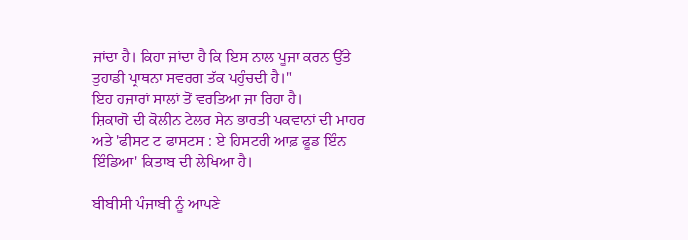ਜਾਂਦਾ ਹੈ। ਕਿਹਾ ਜਾਂਦਾ ਹੈ ਕਿ ਇਸ ਨਾਲ ਪੂਜਾ ਕਰਨ ਉੱਤੇ ਤੁਹਾਡੀ ਪ੍ਰਾਥਨਾ ਸਵਰਗ ਤੱਕ ਪਹੁੰਚਦੀ ਹੈ।"
ਇਹ ਹਜਾਰਾਂ ਸਾਲਾਂ ਤੋਂ ਵਰਤਿਆ ਜਾ ਰਿਹਾ ਹੈ।
ਸ਼ਿਕਾਗੋ ਦੀ ਕੋਲੀਨ ਟੇਲਰ ਸੇਨ ਭਾਰਤੀ ਪਕਵਾਨਾਂ ਦੀ ਮਾਹਰ ਅਤੇ 'ਫੀਸਟ ਟ ਫਾਸਟਸ : ਏ ਹਿਸਟਰੀ ਆਫ਼ ਫੂਡ ਇੰਨ ਇੰਡਿਆ' ਕਿਤਾਬ ਦੀ ਲੇਖਿਆ ਹੈ।

ਬੀਬੀਸੀ ਪੰਜਾਬੀ ਨੂੰ ਆਪਣੇ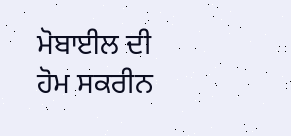ਮੋਬਾਈਲ ਦੀ ਹੋਮ ਸਕਰੀਨ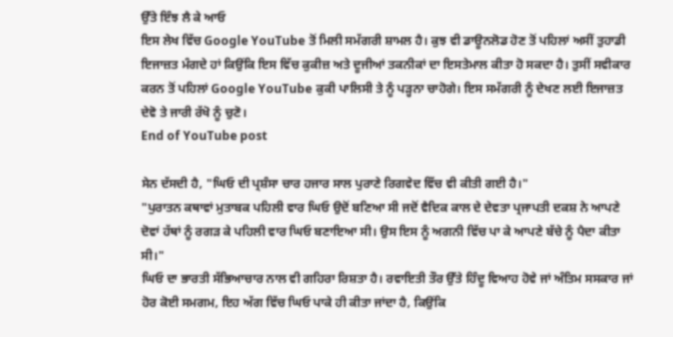ਉੱਤੇ ਇੰਝ ਲੈ ਕੇ ਆਓ
ਇਸ ਲੇਖ ਵਿੱਚ Google YouTube ਤੋਂ ਮਿਲੀ ਸਮੱਗਰੀ ਸ਼ਾਮਲ ਹੈ। ਕੁਝ ਵੀ ਡਾਊਨਲੋਡ ਹੋਣ ਤੋਂ ਪਹਿਲਾਂ ਅਸੀਂ ਤੁਹਾਡੀ ਇਜਾਜ਼ਤ ਮੰਗਦੇ ਹਾਂ ਕਿਉਂਕਿ ਇਸ ਵਿੱਚ ਕੁਕੀਜ਼ ਅਤੇ ਦੂਜੀਆਂ ਤਕਨੀਕਾਂ ਦਾ ਇਸਤੇਮਾਲ ਕੀਤਾ ਹੋ ਸਕਦਾ ਹੈ। ਤੁਸੀਂ ਸਵੀਕਾਰ ਕਰਨ ਤੋਂ ਪਹਿਲਾਂ Google YouTube ਕੁਕੀ ਪਾਲਿਸੀ ਤੇ ਨੂੰ ਪੜ੍ਹਨਾ ਚਾਹੋਗੇ। ਇਸ ਸਮੱਗਰੀ ਨੂੰ ਦੇਖਣ ਲਈ ਇਜਾਜ਼ਤ ਦੇਵੋ ਤੇ ਜਾਰੀ ਰੱਖੋ ਨੂੰ ਚੁਣੋ।
End of YouTube post

ਸੇਨ ਦੱਸਦੀ ਹੈ, "ਘਿਓ ਦੀ ਪ੍ਰਸ਼ੰਸਾ ਚਾਰ ਹਜਾਰ ਸਾਲ ਪੁਰਾਣੇ ਰਿਗਵੇਦ ਵਿੱਚ ਵੀ ਕੀਤੀ ਗਈ ਹੈ।"
"ਪੁਰਾਤਨ ਕਥਾਵਾਂ ਮੁਤਾਬਕ ਪਹਿਲੀ ਵਾਰ ਘਿਓ ਉਦੋਂ ਬਣਿਆ ਸੀ ਜਦੋਂ ਵੈਦਿਕ ਕਾਲ ਦੇ ਦੇਵਤਾ ਪ੍ਰਜਾਪਤੀ ਦਕਸ਼ ਨੇ ਆਪਣੇ ਦੋਵਾਂ ਹੱਥਾਂ ਨੂੰ ਰਗੜ ਕੇ ਪਹਿਲੀ ਵਾਰ ਘਿਓ ਬਣਾਇਆ ਸੀ। ਉਸ ਇਸ ਨੂੰ ਅਗਨੀ ਵਿੱਚ ਪਾ ਕੇ ਆਪਣੇ ਬੱਚੇ ਨੂੰ ਪੈਦਾ ਕੀਤਾ ਸੀ।"
ਘਿਓ ਦਾ ਭਾਰਤੀ ਸੱਭਿਆਚਾਰ ਨਾਲ ਵੀ ਗਹਿਰਾ ਰਿਸ਼ਤਾ ਹੈ। ਰਵਾਇਤੀ ਤੌਰ ਉੱਤੇ ਹਿੰਦੂ ਵਿਆਹ ਹੋਵੇ ਜਾਂ ਅੰਤਿਮ ਸਸਕਾਰ ਜਾਂ ਹੋਰ ਕੋਈ ਸਮਗਮ, ਇਹ ਅੱਗ ਵਿੱਚ ਘਿਓ ਪਾਕੇ ਹੀ ਕੀਤਾ ਜਾਂਦਾ ਹੈ, ਕਿਉਂਕਿ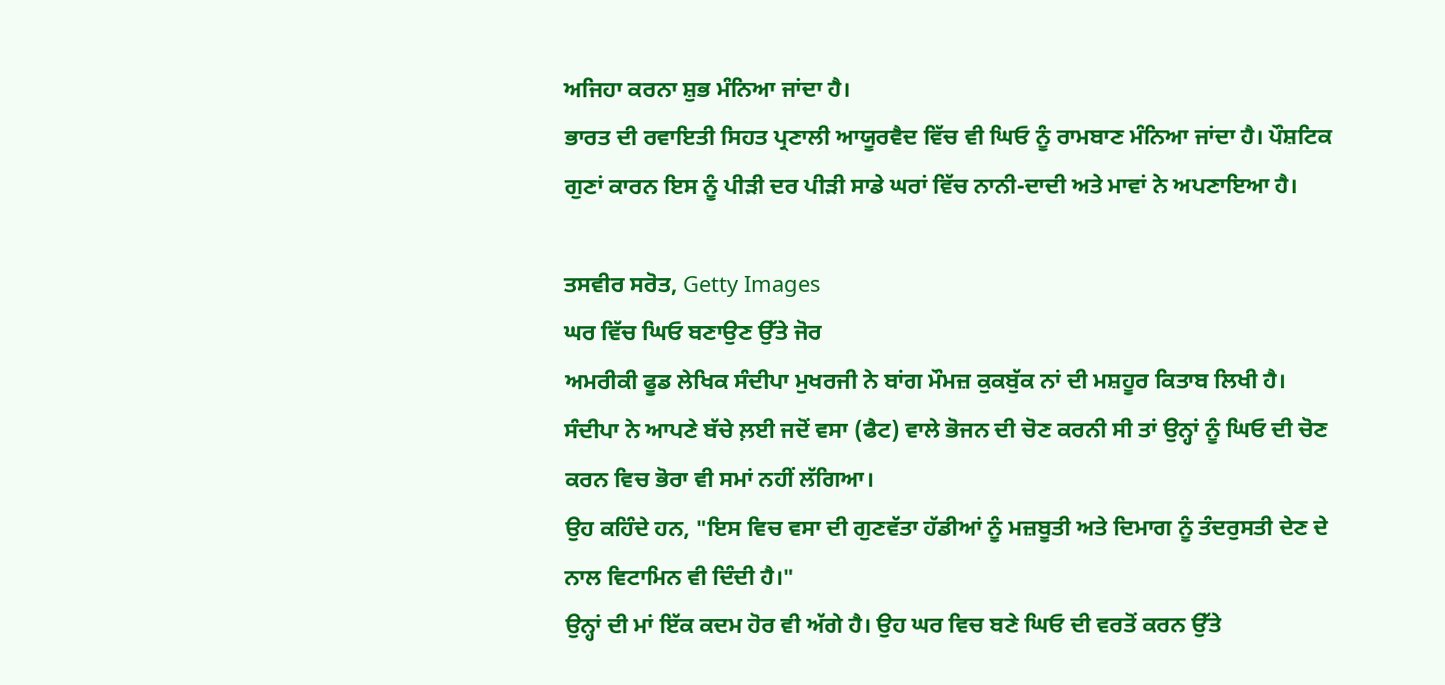ਅਜਿਹਾ ਕਰਨਾ ਸ਼ੁਭ ਮੰਨਿਆ ਜਾਂਦਾ ਹੈ।
ਭਾਰਤ ਦੀ ਰਵਾਇਤੀ ਸਿਹਤ ਪ੍ਰਣਾਲੀ ਆਯੂਰਵੈਦ ਵਿੱਚ ਵੀ ਘਿਓ ਨੂੰ ਰਾਮਬਾਣ ਮੰਨਿਆ ਜਾਂਦਾ ਹੈ। ਪੌਸ਼ਟਿਕ ਗੁਣਾਂ ਕਾਰਨ ਇਸ ਨੂੰ ਪੀੜੀ ਦਰ ਪੀੜੀ ਸਾਡੇ ਘਰਾਂ ਵਿੱਚ ਨਾਨੀ-ਦਾਦੀ ਅਤੇ ਮਾਵਾਂ ਨੇ ਅਪਣਾਇਆ ਹੈ।

ਤਸਵੀਰ ਸਰੋਤ, Getty Images
ਘਰ ਵਿੱਚ ਘਿਓ ਬਣਾਉਣ ਉੱਤੇ ਜੋਰ
ਅਮਰੀਕੀ ਫੂਡ ਲੇਖਿਕ ਸੰਦੀਪਾ ਮੁਖਰਜੀ ਨੇ ਬਾਂਗ ਮੌਮਜ਼ ਕੁਕਬੁੱਕ ਨਾਂ ਦੀ ਮਸ਼ਹੂਰ ਕਿਤਾਬ ਲਿਖੀ ਹੈ।
ਸੰਦੀਪਾ ਨੇ ਆਪਣੇ ਬੱਚੇ ਲ਼ਈ ਜਦੋਂ ਵਸਾ (ਫੈਟ) ਵਾਲੇ ਭੋਜਨ ਦੀ ਚੋਣ ਕਰਨੀ ਸੀ ਤਾਂ ਉਨ੍ਹਾਂ ਨੂੰ ਘਿਓ ਦੀ ਚੋਣ ਕਰਨ ਵਿਚ ਭੋਰਾ ਵੀ ਸਮਾਂ ਨਹੀਂ ਲੱਗਿਆ।
ਉਹ ਕਹਿੰਦੇ ਹਨ, "ਇਸ ਵਿਚ ਵਸਾ ਦੀ ਗੁਣਵੱਤਾ ਹੱਡੀਆਂ ਨੂੰ ਮਜ਼ਬੂਤੀ ਅਤੇ ਦਿਮਾਗ ਨੂੰ ਤੰਦਰੁਸਤੀ ਦੇਣ ਦੇ ਨਾਲ ਵਿਟਾਮਿਨ ਵੀ ਦਿੰਦੀ ਹੈ।"
ਉਨ੍ਹਾਂ ਦੀ ਮਾਂ ਇੱਕ ਕਦਮ ਹੋਰ ਵੀ ਅੱਗੇ ਹੈ। ਉਹ ਘਰ ਵਿਚ ਬਣੇ ਘਿਓ ਦੀ ਵਰਤੋਂ ਕਰਨ ਉੱਤੇ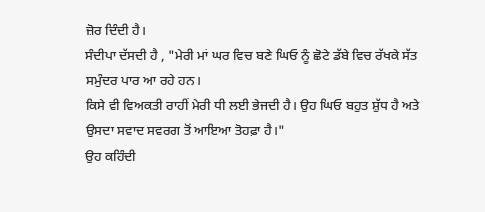ਜ਼ੋਰ ਦਿੰਦੀ ਹੈ।
ਸੰਦੀਪਾ ਦੱਸਦੀ ਹੈ , "ਮੇਰੀ ਮਾਂ ਘਰ ਵਿਚ ਬਣੇ ਘਿਓ ਨੂੰ ਛੋਟੇ ਡੱਬੇ ਵਿਚ ਰੱਖਕੇ ਸੱਤ ਸਮੁੰਦਰ ਪਾਰ ਆ ਰਹੇ ਹਨ।
ਕਿਸੇ ਵੀ ਵਿਅਕਤੀ ਰਾਹੀਂ ਮੇਰੀ ਧੀ ਲਈ ਭੇਜਦੀ ਹੈ। ਉਹ ਘਿਓ ਬਹੁਤ ਸ਼ੁੱਧ ਹੈ ਅਤੇ ਉਸਦਾ ਸਵਾਦ ਸਵਰਗ ਤੋਂ ਆਇਆ ਤੋਹਫ਼ਾ ਹੈ।"
ਉਹ ਕਹਿੰਦੀ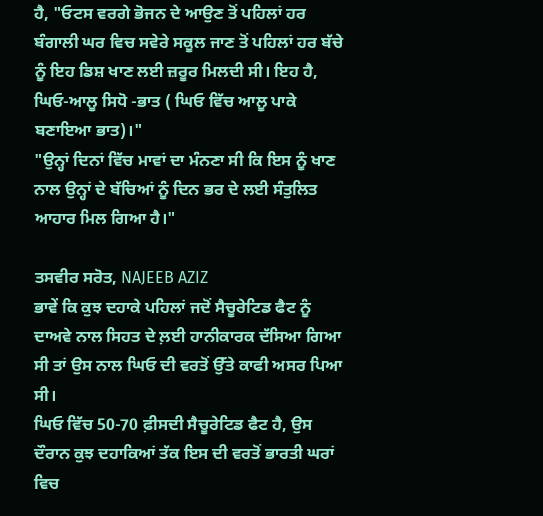ਹੈ, "ਓਟਸ ਵਰਗੇ ਭੋਜਨ ਦੇ ਆਉਣ ਤੋਂ ਪਹਿਲਾਂ ਹਰ ਬੰਗਾਲੀ ਘਰ ਵਿਚ ਸਵੇਰੇ ਸਕੂਲ ਜਾਣ ਤੋਂ ਪਹਿਲਾਂ ਹਰ ਬੱਚੇ ਨੂੰ ਇਹ ਡਿਸ਼ ਖਾਣ ਲਈ ਜ਼ਰੂਰ ਮਿਲਦੀ ਸੀ। ਇਹ ਹੈ, ਘਿਓ-ਆਲੂ ਸਿਧੋ -ਭਾਤ ( ਘਿਓ ਵਿੱਚ ਆਲੂ ਪਾਕੇ ਬਣਾਇਆ ਭਾਤ)।"
"ਉਨ੍ਹਾਂ ਦਿਨਾਂ ਵਿੱਚ ਮਾਵਾਂ ਦਾ ਮੰਨਣਾ ਸੀ ਕਿ ਇਸ ਨੂੰ ਖਾਣ ਨਾਲ ਉਨ੍ਹਾਂ ਦੇ ਬੱਚਿਆਂ ਨੂੰ ਦਿਨ ਭਰ ਦੇ ਲਈ ਸੰਤੁਲਿਤ ਆਹਾਰ ਮਿਲ ਗਿਆ ਹੈ।"

ਤਸਵੀਰ ਸਰੋਤ, NAJEEB AZIZ
ਭਾਵੇਂ ਕਿ ਕੁਝ ਦਹਾਕੇ ਪਹਿਲਾਂ ਜਦੋਂ ਸੈਚੂਰੇਟਿਡ ਫੈਟ ਨੂੰ ਦਾਅਵੇ ਨਾਲ ਸਿਹਤ ਦੇ ਲ਼ਈ ਹਾਨੀਕਾਰਕ ਦੱਸਿਆ ਗਿਆ ਸੀ ਤਾਂ ਉਸ ਨਾਲ ਘਿਓ ਦੀ ਵਰਤੋਂ ਉੱਤੇ ਕਾਫੀ ਅਸਰ ਪਿਆ ਸੀ।
ਘਿਓ ਵਿੱਚ 50-70 ਫ਼ੀਸਦੀ ਸੈਚੂਰੇਟਿਡ ਫੈਟ ਹੈ, ਉਸ ਦੌਰਾਨ ਕੁਝ ਦਹਾਕਿਆਂ ਤੱਕ ਇਸ ਦੀ ਵਰਤੋਂ ਭਾਰਤੀ ਘਰਾਂ ਵਿਚ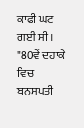ਕਾਫੀ ਘਟ ਗਈ ਸੀ।
"80ਵੇਂ ਦਹਾਕੇ ਵਿਚ ਬਨਸਪਤੀ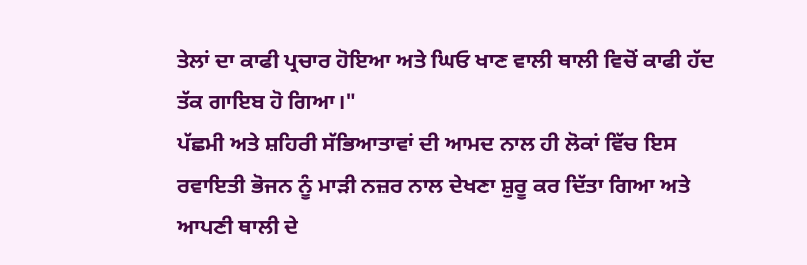ਤੇਲਾਂ ਦਾ ਕਾਫੀ ਪ੍ਰਚਾਰ ਹੋਇਆ ਅਤੇ ਘਿਓ ਖਾਣ ਵਾਲੀ ਥਾਲੀ ਵਿਚੋਂ ਕਾਫੀ ਹੱਦ ਤੱਕ ਗਾਇਬ ਹੋ ਗਿਆ।"
ਪੱਛਮੀ ਅਤੇ ਸ਼ਹਿਰੀ ਸੱਭਿਆਤਾਵਾਂ ਦੀ ਆਮਦ ਨਾਲ ਹੀ ਲੋਕਾਂ ਵਿੱਚ ਇਸ ਰਵਾਇਤੀ ਭੋਜਨ ਨੂੰ ਮਾੜੀ ਨਜ਼ਰ ਨਾਲ ਦੇਖਣਾ ਸ਼ੁਰੂ ਕਰ ਦਿੱਤਾ ਗਿਆ ਅਤੇ ਆਪਣੀ ਥਾਲੀ ਦੇ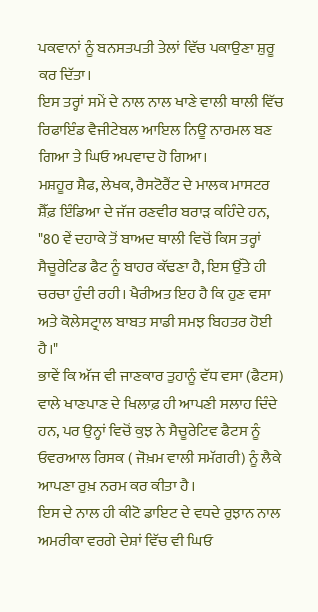ਪਕਵਾਨਾਂ ਨੂੰ ਬਨਸਤਪਤੀ ਤੇਲਾਂ ਵਿੱਚ ਪਕਾਉਣਾ ਸ਼ੁਰੂ ਕਰ ਦਿੱਤਾ।
ਇਸ ਤਰ੍ਹਾਂ ਸਮੇਂ ਦੇ ਨਾਲ ਨਾਲ ਖਾਣੇ ਵਾਲੀ ਥਾਲੀ ਵਿੱਚ ਰਿਫਾਇੰਡ ਵੈਜੀਟੇਬਲ ਆਇਲ ਨਿਊ ਨਾਰਮਲ ਬਣ ਗਿਆ ਤੇ ਘਿਓ ਅਪਵਾਦ ਹੋ ਗਿਆ।
ਮਸ਼ਹੂਰ ਸ਼ੈਫ, ਲੇਖਕ, ਰੈਸਟੋਰੈਂਟ ਦੇ ਮਾਲਕ ਮਾਸਟਰ ਸ਼ੈੱਫ਼ ਇੰਡਿਆ ਦੇ ਜੱਜ ਰਣਵੀਰ ਬਰਾੜ ਕਹਿੰਦੇ ਹਨ, "80 ਵੇਂ ਦਹਾਕੇ ਤੋਂ ਬਾਅਦ ਥਾਲੀ ਵਿਚੋਂ ਕਿਸ ਤਰ੍ਹਾਂ ਸੈਚੂਰੇਟਿਡ ਫੈਟ ਨੂੰ ਬਾਹਰ ਕੱਢਣਾ ਹੈ, ਇਸ ਉੱਤੇ ਹੀ ਚਰਚਾ ਹੁੰਦੀ ਰਹੀ। ਖੈਰੀਅਤ ਇਹ ਹੈ ਕਿ ਹੁਣ ਵਸਾ ਅਤੇ ਕੋਲੇਸਟ੍ਰਾਲ ਬਾਬਤ ਸਾਡੀ ਸਮਝ ਬਿਹਤਰ ਹੋਈ ਹੈ।"
ਭਾਵੇਂ ਕਿ ਅੱਜ ਵੀ ਜਾਣਕਾਰ ਤੁਹਾਨੂੰ ਵੱਧ ਵਸਾ (ਫੈਟਸ) ਵਾਲੇ ਖਾਣਪਾਣ ਦੇ ਖਿਲਾਫ਼ ਹੀ ਆਪਣੀ ਸਲਾਹ ਦਿੰਦੇ ਹਨ, ਪਰ ਉਨ੍ਹਾਂ ਵਿਚੋਂ ਕੁਝ ਨੇ ਸੈਚੂਰੇਟਿਵ ਫੈਟਸ ਨੂੰ ਓਵਰਆਲ ਰਿਸਕ ( ਜੋਖ਼ਮ ਵਾਲੀ ਸਮੱਗਰੀ) ਨੂੰ ਲੈਕੇ ਆਪਣਾ ਰੁਖ਼ ਨਰਮ ਕਰ ਕੀਤਾ ਹੈ।
ਇਸ ਦੇ ਨਾਲ ਹੀ ਕੀਟੋ ਡਾਇਟ ਦੇ ਵਧਦੇ ਰੁਝਾਨ ਨਾਲ ਅਮਰੀਕਾ ਵਰਗੇ ਦੇਸ਼ਾਂ ਵਿੱਚ ਵੀ ਘਿਓ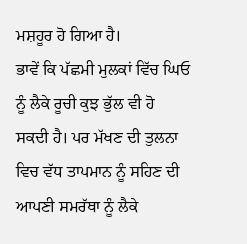ਮਸ਼ਹੂਰ ਹੋ ਗਿਆ ਹੈ।
ਭਾਵੇਂ ਕਿ ਪੱਛਮੀ ਮੁਲਕਾਂ ਵਿੱਚ ਘਿਓ ਨੂੰ ਲੈਕੇ ਰੂਚੀ ਕੁਝ ਭੁੱਲ ਵੀ ਹੋ ਸਕਦੀ ਹੈ। ਪਰ ਮੱਖਣ ਦੀ ਤੁਲਨਾ ਵਿਚ ਵੱਧ ਤਾਪਮਾਨ ਨੂੰ ਸਹਿਣ ਦੀ ਆਪਣੀ ਸਮਰੱਥਾ ਨੂੰ ਲੈਕੇ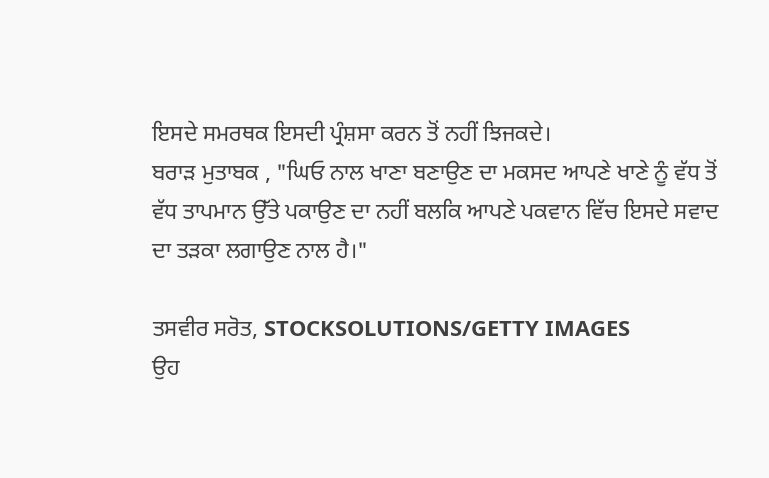ਇਸਦੇ ਸਮਰਥਕ ਇਸਦੀ ਪ੍ਰੰਸ਼ਸਾ ਕਰਨ ਤੋਂ ਨਹੀਂ ਝਿਜਕਦੇ।
ਬਰਾੜ ਮੁਤਾਬਕ , "ਘਿਓ ਨਾਲ ਖਾਣਾ ਬਣਾਉਣ ਦਾ ਮਕਸਦ ਆਪਣੇ ਖਾਣੇ ਨੂੰ ਵੱਧ ਤੋਂ ਵੱਧ ਤਾਪਮਾਨ ਉੱਤੇ ਪਕਾਉਣ ਦਾ ਨਹੀਂ ਬਲਕਿ ਆਪਣੇ ਪਕਵਾਨ ਵਿੱਚ ਇਸਦੇ ਸਵਾਦ ਦਾ ਤੜਕਾ ਲਗਾਉਣ ਨਾਲ ਹੈ।"

ਤਸਵੀਰ ਸਰੋਤ, STOCKSOLUTIONS/GETTY IMAGES
ਉਹ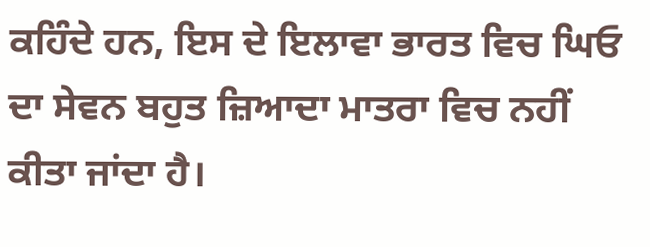ਕਹਿੰਦੇ ਹਨ, ਇਸ ਦੇ ਇਲਾਵਾ ਭਾਰਤ ਵਿਚ ਘਿਓ ਦਾ ਸੇਵਨ ਬਹੁਤ ਜ਼ਿਆਦਾ ਮਾਤਰਾ ਵਿਚ ਨਹੀਂ ਕੀਤਾ ਜਾਂਦਾ ਹੈ।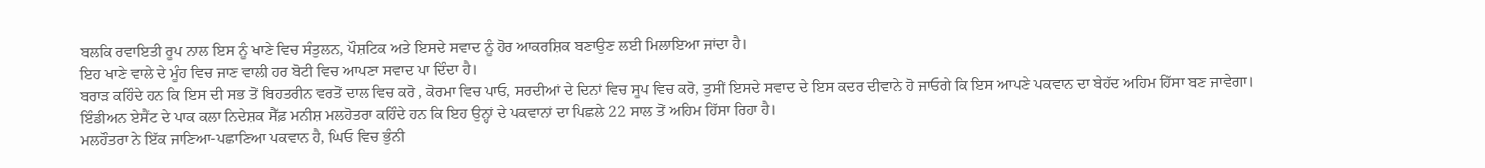ਬਲਕਿ ਰਵਾਇਤੀ ਰੂਪ ਨਾਲ ਇਸ ਨੂੰ ਖਾਣੇ ਵਿਚ ਸੰਤੁਲਨ, ਪੌਸ਼ਟਿਕ ਅਤੇ ਇਸਦੇ ਸਵਾਦ ਨੂੰ ਹੋਰ ਆਕਰਸ਼ਿਕ ਬਣਾਉਣ ਲਈ ਮਿਲਾਇਆ ਜਾਂਦਾ ਹੈ।
ਇਹ ਖਾਣੇ ਵਾਲੇ ਦੇ ਮੂੰਹ ਵਿਚ ਜਾਣ ਵਾਲੀ ਹਰ ਬੋਟੀ ਵਿਚ ਆਪਣਾ ਸਵਾਦ ਪਾ ਦਿੰਦਾ ਹੈ।
ਬਰਾੜ ਕਹਿੰਦੇ ਹਨ ਕਿ ਇਸ ਦੀ ਸਭ ਤੋਂ ਬਿਹਤਰੀਨ ਵਰਤੋਂ ਦਾਲ ਵਿਚ ਕਰੋ , ਕੋਰਮਾ ਵਿਚ ਪਾਓ, ਸਰਦੀਆਂ ਦੇ ਦਿਨਾਂ ਵਿਚ ਸੂਪ ਵਿਚ ਕਰੋ, ਤੁਸੀਂ ਇਸਦੇ ਸਵਾਦ ਦੇ ਇਸ ਕਦਰ ਦੀਵਾਨੇ ਹੋ ਜਾਓਗੇ ਕਿ ਇਸ ਆਪਣੇ ਪਕਵਾਨ ਦਾ ਬੇਹੱਦ ਅਹਿਮ ਹਿੱਸਾ ਬਣ ਜਾਵੇਗਾ।
ਇੰਡੀਅਨ ਏਸੈਂਟ ਦੇ ਪਾਕ ਕਲਾ ਨਿਦੇਸ਼ਕ ਸੈੱਫ਼ ਮਨੀਸ਼ ਮਲਹੋਤਰਾ ਕਹਿੰਦੇ ਹਨ ਕਿ ਇਹ ਉਨ੍ਹਾਂ ਦੇ ਪਕਵਾਨਾਂ ਦਾ ਪਿਛਲੇ 22 ਸਾਲ ਤੋਂ ਅਹਿਮ ਹਿੱਸਾ ਰਿਹਾ ਹੈ।
ਮਲਹੌਤਰਾ ਨੇ ਇੱਕ ਜਾਣਿਆ-ਪਛਾਣਿਆ ਪਕਵਾਨ ਹੈ, ਘਿਓ ਵਿਚ ਭੁੰਨੀ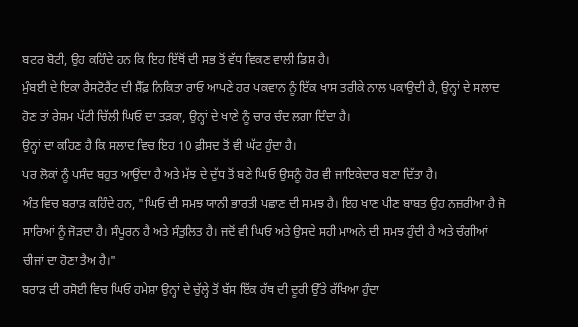ਬਟਰ ਬੋਟੀ, ਉਹ ਕਹਿੰਦੇ ਹਨ ਕਿ ਇਹ ਇੱਥੋਂ ਦੀ ਸਭ ਤੋਂ ਵੱਧ ਵਿਕਣ ਵਾਲੀ ਡਿਸ਼ ਹੈ।
ਮੁੰਬਈ ਦੇ ਇਕਾ ਰੈਸਟੋਰੈਂਟ ਦੀ ਸ਼ੈੱਫ਼ ਨਿਕਿਤਾ ਰਾਓ ਆਪਣੇ ਹਰ ਪਕਵਾਨ ਨੂੰ ਇੱਕ ਖਾਸ ਤਰੀਕੇ ਨਾਲ ਪਕਾਉਦੀ ਹੈ, ਉਨ੍ਹਾਂ ਦੇ ਸਲਾਦ ਹੋਣ ਤਾਂ ਰੇਸ਼ਮ ਪੱਟੀ ਚਿੱਲੀ ਘਿਓ ਦਾ ਤੜਕਾ, ਉਨ੍ਹਾਂ ਦੇ ਖਾਣੇ ਨੂੰ ਚਾਰ ਚੰਦ ਲਗਾ ਦਿੰਦਾ ਹੈ।
ਉਨ੍ਹਾਂ ਦਾ ਕਹਿਣ ਹੈ ਕਿ ਸਲਾਦ ਵਿਚ ਇਹ 10 ਫ਼ੀਸਦ ਤੋਂ ਵੀ ਘੱਟ ਹੁੰਦਾ ਹੈ।
ਪਰ ਲੋਕਾਂ ਨੂੰ ਪਸੰਦ ਬਹੁਤ ਆਉਂਦਾ ਹੈ ਅਤੇ ਮੱਝ ਦੇ ਦੁੱਧ ਤੋਂ ਬਣੇ ਘਿਓ ਉਸਨੂੰ ਹੋਰ ਵੀ ਜਾਇਕੇਦਾਰ ਬਣਾ ਦਿੱਤਾ ਹੈ।
ਅੰਤ ਵਿਚ ਬਰਾੜ ਕਹਿੰਦੇ ਹਨ, "ਘਿਓ ਦੀ ਸਮਝ ਯਾਨੀ ਭਾਰਤੀ ਪਛਾਣ ਦੀ ਸਮਝ ਹੈ। ਇਹ ਖਾਣ ਪੀਣ ਬਾਬਤ ਉਹ ਨਜ਼ਰੀਆ ਹੈ ਜੋ ਸਾਰਿਆਂ ਨੂੰ ਜੋੜਦਾ ਹੈ। ਸੰਪੂਰਨ ਹੈ ਅਤੇ ਸੰਤੁਲਿਤ ਹੈ। ਜਦੋਂ ਵੀ ਘਿਓ ਅਤੇ ਉਸਦੇ ਸਹੀ ਮਾਅਨੇ ਦੀ ਸਮਝ ਹੁੰਦੀ ਹੈ ਅਤੇ ਚੰਗੀਆਂ ਚੀਜਾਂ ਦਾ ਹੋਣਾ ਤੈਅ ਹੈ।"
ਬਰਾੜ ਦੀ ਰਸੋਈ ਵਿਚ ਘਿਓ ਹਮੇਸ਼ਾ ਉਨ੍ਹਾਂ ਦੇ ਚੁੱਲ੍ਹੇ ਤੋਂ ਬੱਸ ਇੱਕ ਹੱਥ ਦੀ ਦੂਰੀ ਉੱਤੇ ਰੱਖਿਆ ਹੁੰਦਾ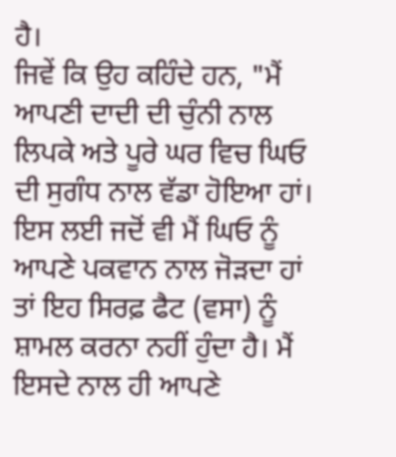ਹੈ।
ਜਿਵੇਂ ਕਿ ਉਹ ਕਹਿੰਦੇ ਹਨ, "ਮੈਂ ਆਪਣੀ ਦਾਦੀ ਦੀ ਚੁੰਨੀ ਨਾਲ ਲਿਪਕੇ ਅਤੇ ਪੂਰੇ ਘਰ ਵਿਚ ਘਿਓ ਦੀ ਸੁਗੰਧ ਨਾਲ ਵੱਡਾ ਹੋਇਆ ਹਾਂ। ਇਸ ਲਈ ਜਦੋਂ ਵੀ ਮੈਂ ਘਿਓ ਨੂੰ ਆਪਣੇ ਪਕਵਾਨ ਨਾਲ ਜੋੜਦਾ ਹਾਂ ਤਾਂ ਇਹ ਸਿਰਫ਼ ਫੈਟ (ਵਸਾ) ਨੂੰ ਸ਼ਾਮਲ ਕਰਨਾ ਨਹੀਂ ਹੁੰਦਾ ਹੈ। ਮੈਂ ਇਸਦੇ ਨਾਲ ਹੀ ਆਪਣੇ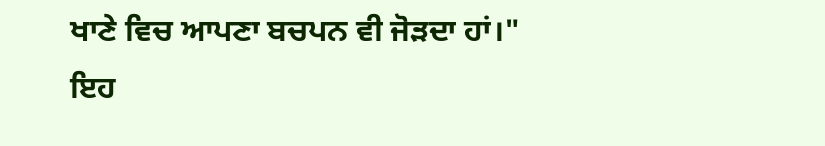ਖਾਣੇ ਵਿਚ ਆਪਣਾ ਬਚਪਨ ਵੀ ਜੋੜਦਾ ਹਾਂ।"
ਇਹ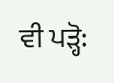ਵੀ ਪੜ੍ਹੋ: